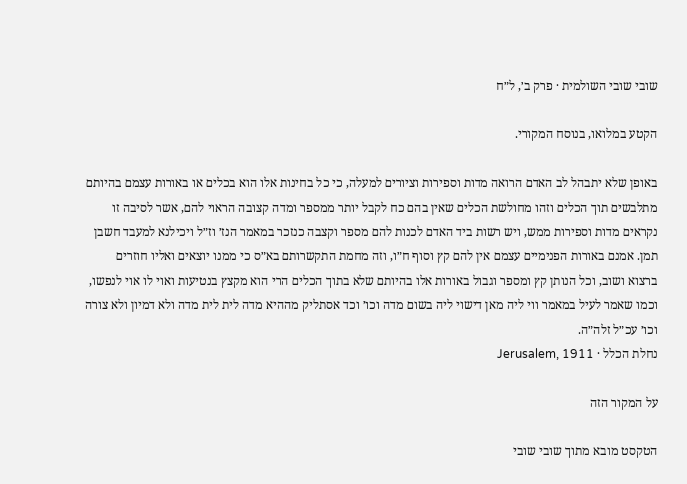שובי שובי השולמית · פרק ב׳, ל״ח

הקטע במלואו, בנוסח המקורי.

באופן שלא יתבהל לב האדם הרואה מדות וספירות וציורים למעלה, כי כל בחינות אלו הוא בכלים או באורות עצמם בהיותם מתלבשים תוך הכלים וזהו מחולשת הכלים שאין בהם כח לקבל יותר ממספר ומדה קצובה הראוי להם, אשר לסיבה זו נקראים מדות וספירות ממש, ויש רשות ביד האדם לכנות להם מספר וקצבה כנזכר במאמר הנז׳ וז״ל ויכילנא למעבד חשבן תמן. אמנם באורות הפנימיים עצמם אין להם קץ וסוף ח״ו, וזה מחמת התקשרותם בא״ס כי ממנו יוצאים ואליו חוזרים ברצוא ושוב, וכל הנותן קץ ומספר וגבול באורות אלו בהיותם שלא בתוך הכלים הרי הוא מקצץ בנטיעות ואוי לו אוי לנפשו, וכמו שאמר לעיל במאמר ווי ליה מאן דישוי ליה בשום מדה וכו׳ וכד אסתליק מההיא מדה לית לית מדה ולא דמיון ולא צורה וכו׳ עכ״ל זלה״ה.
נחלת הכלל · Jerusalem, 1911

על המקור הזה

הטקסט מובא מתוך שובי שובי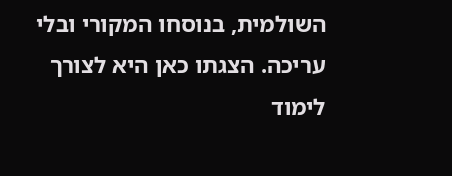השולמית, בנוסחו המקורי ובלי עריכה. הצגתו כאן היא לצורך לימוד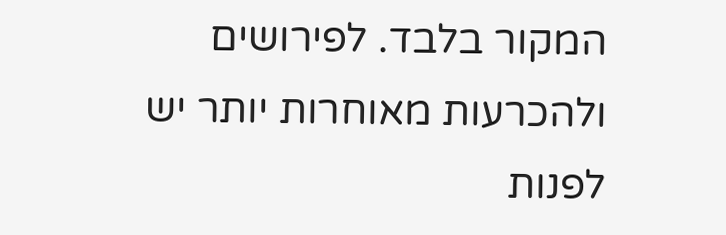המקור בלבד. לפירושים ולהכרעות מאוחרות יותר יש לפנות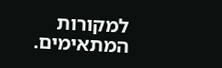למקורות המתאימים.